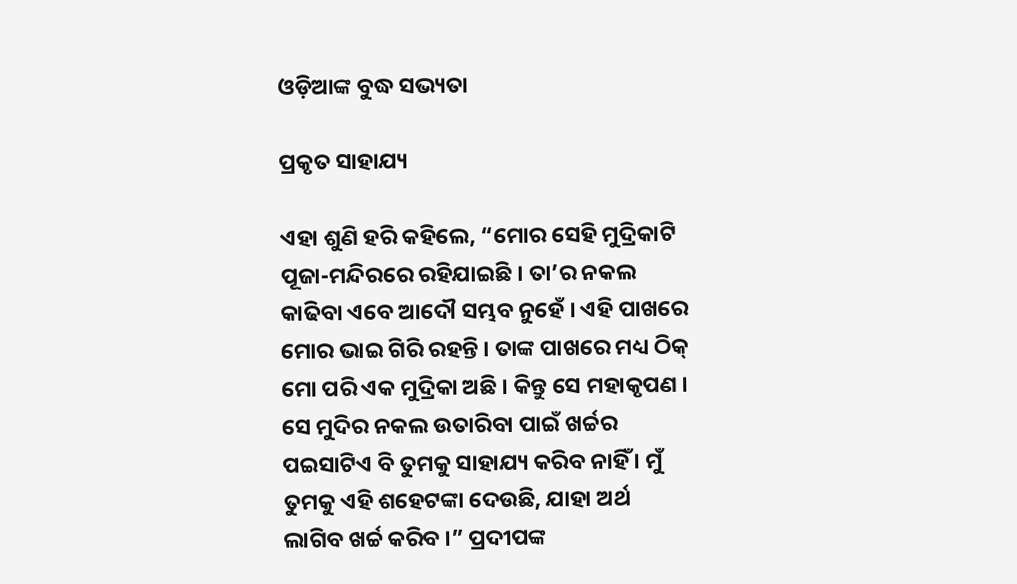ଓଡ଼ିଆଙ୍କ ବୁଦ୍ଧ ସଭ୍ୟତା

ପ୍ରକୃତ ସାହାଯ୍ୟ

ଏହା ଶୁଣି ହରି କହିଲେ, “ମୋର ସେହି ମୁଦ୍ରିକାଟି ପୂଜା-ମନ୍ଦିରରେ ରହିଯାଇଛି । ତା’ର ନକଲ କାଢିବା ଏବେ ଆଦୌ ସମ୍ଭବ ନୁହେଁ । ଏହି ପାଖରେ ମୋର ଭାଇ ଗିରି ରହନ୍ତି । ତାଙ୍କ ପାଖରେ ମଧ୍ୟ ଠିକ୍ ମୋ ପରି ଏକ ମୁଦ୍ରିକା ଅଛି । କିନ୍ତୁ ସେ ମହାକୃପଣ । ସେ ମୁଦିର ନକଲ ଉତାରିବା ପାଇଁ ଖର୍ଚ୍ଚର ପଇସାଟିଏ ବି ତୁମକୁ ସାହାଯ୍ୟ କରିବ ନାହିଁ । ମୁଁ ତୁମକୁ ଏହି ଶହେଟଙ୍କା ଦେଉଛି, ଯାହା ଅର୍ଥ ଲାଗିବ ଖର୍ଚ୍ଚ କରିବ ।” ପ୍ରଦୀପଙ୍କ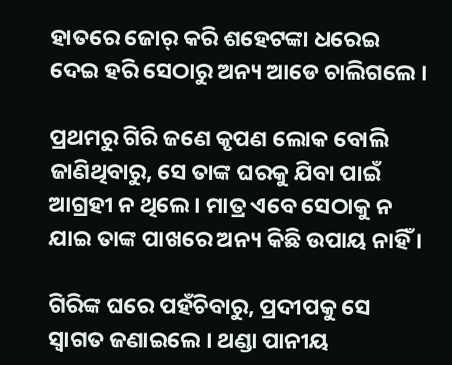ହାତରେ ଜୋର୍ କରି ଶହେଟଙ୍କା ଧରେଇ ଦେଇ ହରି ସେଠାରୁ ଅନ୍ୟ ଆଡେ ଚାଲିଗଲେ ।

ପ୍ରଥମରୁ ଗିରି ଜଣେ କୃପଣ ଲୋକ ବୋଲି ଜାଣିଥିବାରୁ, ସେ ତାଙ୍କ ଘରକୁ ଯିବା ପାଇଁ ଆଗ୍ରହୀ ନ ଥିଲେ । ମାତ୍ର ଏବେ ସେଠାକୁ ନ ଯାଇ ତାଙ୍କ ପାଖରେ ଅନ୍ୟ କିଛି ଉପାୟ ନାହିଁ ।

ଗିରିଙ୍କ ଘରେ ପହଁଚିବାରୁ, ପ୍ରଦୀପକୁ ସେ ସ୍ୱାଗତ ଜଣାଇଲେ । ଥଣ୍ଡା ପାନୀୟ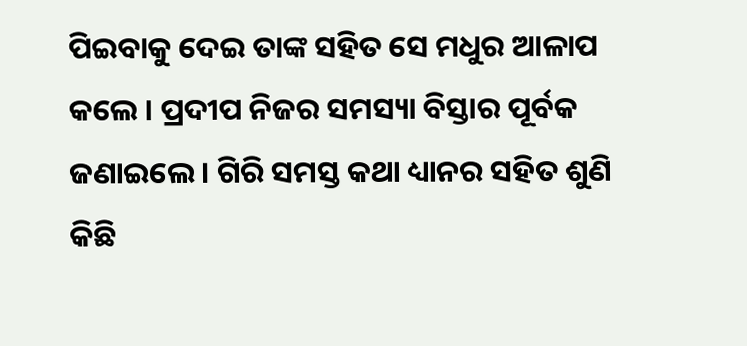ପିଇବାକୁ ଦେଇ ତାଙ୍କ ସହିତ ସେ ମଧୁର ଆଳାପ କଲେ । ପ୍ରଦୀପ ନିଜର ସମସ୍ୟା ବିସ୍ତାର ପୂର୍ବକ ଜଣାଇଲେ । ଗିରି ସମସ୍ତ କଥା ଧ୍ୟାନର ସହିତ ଶୁଣି କିଛି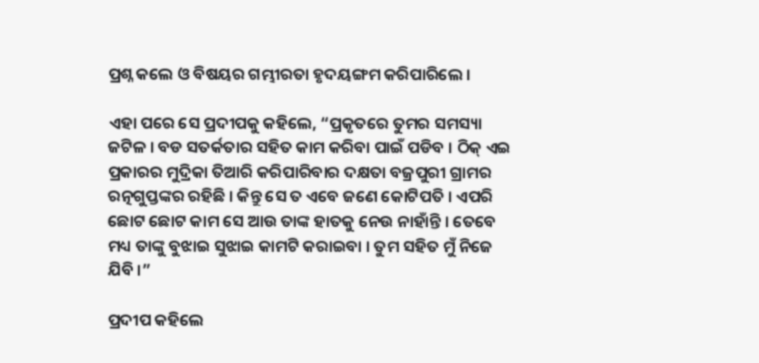ପ୍ରଶ୍ନ କଲେ ଓ ବିଷୟର ଗମ୍ଭୀରତା ହୃଦୟଙ୍ଗମ କରିପାରିଲେ ।

ଏହା ପରେ ସେ ପ୍ରଦୀପକୁ କହିଲେ, “ପ୍ରକୃତରେ ତୁମର ସମସ୍ୟା ଜଟିଳ । ବଡ ସତର୍କତାର ସହିତ କାମ କରିବା ପାଇଁ ପଡିବ । ଠିକ୍ ଏଇ ପ୍ରକାରର ମୁଦ୍ରିକା ତିଆରି କରିପାରିବାର ଦକ୍ଷତା ବଜ୍ରପୁରୀ ଗ୍ରାମର ରତ୍ନଗୁପ୍ତଙ୍କର ରହିଛି । କିନ୍ତୁ ସେ ତ ଏବେ ଜଣେ କୋଟିପତି । ଏପରି ଛୋଟ ଛୋଟ କାମ ସେ ଆଉ ତାଙ୍କ ହାତକୁ ନେଉ ନାହାଁନ୍ତି । ତେବେ ମଧ୍ୟ ତାଙ୍କୁ ବୁଝାଇ ସୁଝାଇ କାମଟି କରାଇବା । ତୁମ ସହିତ ମୁଁ ନିଜେ ଯିବି ।”

ପ୍ରଦୀପ କହିଲେ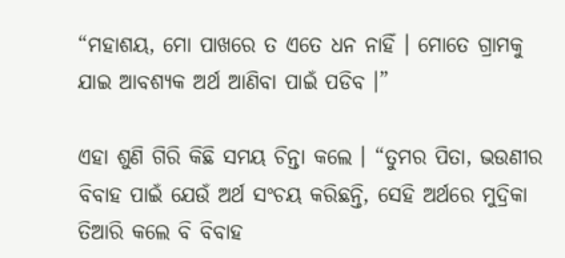“ମହାଶୟ, ମୋ ପାଖରେ ତ ଏତେ ଧନ ନାହିଁ । ମୋତେ ଗ୍ରାମକୁ ଯାଇ ଆବଶ୍ୟକ ଅର୍ଥ ଆଣିବା ପାଇଁ ପଡିବ ।”

ଏହା ଶୁଣି ଗିରି କିଛି ସମୟ ଚିନ୍ତା କଲେ । “ତୁମର ପିତା, ଭଉଣୀର ବିବାହ ପାଇଁ ଯେଉଁ ଅର୍ଥ ସଂଚୟ କରିଛନ୍ତି, ସେହି ଅର୍ଥରେ ମୁଦ୍ରିକା ତିଆରି କଲେ ବି ବିବାହ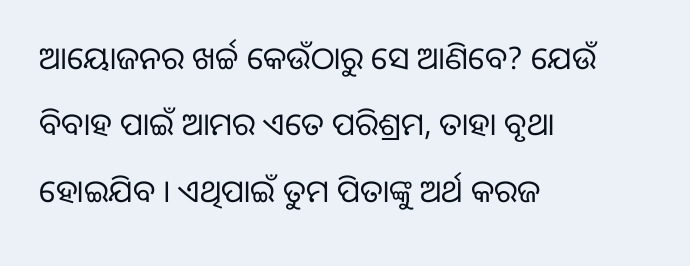ଆୟୋଜନର ଖର୍ଚ୍ଚ କେଉଁଠାରୁ ସେ ଆଣିବେ? ଯେଉଁ ବିବାହ ପାଇଁ ଆମର ଏତେ ପରିଶ୍ରମ, ତାହା ବୃଥା ହୋଇଯିବ । ଏଥିପାଇଁ ତୁମ ପିତାଙ୍କୁ ଅର୍ଥ କରଜ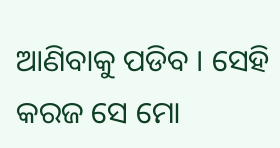ଆଣିବାକୁ ପଡିବ । ସେହି କରଜ ସେ ମୋ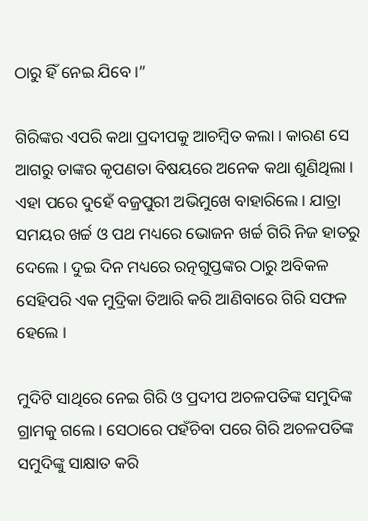ଠାରୁ ହିଁ ନେଇ ଯିବେ ।”

ଗିରିଙ୍କର ଏପରି କଥା ପ୍ରଦୀପକୁ ଆଚମ୍ବିତ କଲା । କାରଣ ସେ ଆଗରୁ ତାଙ୍କର କୃପଣତା ବିଷୟରେ ଅନେକ କଥା ଶୁଣିଥିଲା । ଏହା ପରେ ଦୁହେଁ ବଜ୍ରପୁରୀ ଅଭିମୁଖେ ବାହାରିଲେ । ଯାତ୍ରା ସମୟର ଖର୍ଚ୍ଚ ଓ ପଥ ମଧ୍ୟରେ ଭୋଜନ ଖର୍ଚ୍ଚ ଗିରି ନିଜ ହାତରୁ ଦେଲେ । ଦୁଇ ଦିନ ମଧ୍ୟରେ ରତ୍ନଗୁପ୍ତଙ୍କର ଠାରୁ ଅବିକଳ ସେହିପରି ଏକ ମୁଦ୍ରିକା ତିଆରି କରି ଆଣିବାରେ ଗିରି ସଫଳ ହେଲେ ।

ମୁଦିଟି ସାଥିରେ ନେଇ ଗିରି ଓ ପ୍ରଦୀପ ଅଚଳପତିଙ୍କ ସମୁଦିଙ୍କ ଗ୍ରାମକୁ ଗଲେ । ସେଠାରେ ପହଁଚିବା ପରେ ଗିରି ଅଚଳପତିଙ୍କ ସମୁଦିଙ୍କୁ ସାକ୍ଷାତ କରି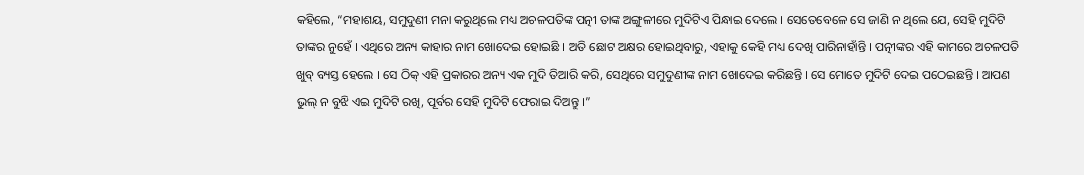କହିଲେ, “ମହାଶୟ, ସମୁଦୁଣୀ ମନା କରୁଥିଲେ ମଧ୍ୟ ଅଚଳପତିଙ୍କ ପତ୍ନୀ ତାଙ୍କ ଅଙ୍ଗୁଳୀରେ ମୁଦିଟିଏ ପିନ୍ଧାଇ ଦେଲେ । ସେତେବେଳେ ସେ ଜାଣି ନ ଥିଲେ ଯେ, ସେହି ମୁଦିଟି ତାଙ୍କର ନୁହେଁ । ଏଥିରେ ଅନ୍ୟ କାହାର ନାମ ଖୋଦେଇ ହୋଇଛି । ଅତି ଛୋଟ ଅକ୍ଷର ହୋଇଥିବାରୁ, ଏହାକୁ କେହି ମଧ୍ୟ ଦେଖି ପାରିନାହାଁନ୍ତି । ପତ୍ନୀଙ୍କର ଏହି କାମରେ ଅଚଳପତି ଖୁବ୍ ବ୍ୟସ୍ତ ହେଲେ । ସେ ଠିକ୍ ଏହି ପ୍ରକାରର ଅନ୍ୟ ଏକ ମୁଦି ତିଆରି କରି, ସେଥିରେ ସମୁଦୁଣୀଙ୍କ ନାମ ଖୋଦେଇ କରିଛନ୍ତି । ସେ ମୋତେ ମୁଦିଟି ଦେଇ ପଠେଇଛନ୍ତି । ଆପଣ ଭୁଲ୍ ନ ବୁଝି ଏଇ ମୁଦିଟି ରଖି, ପୂର୍ବର ସେହି ମୁଦିଟି ଫେରାଇ ଦିଅନ୍ତୁ ।”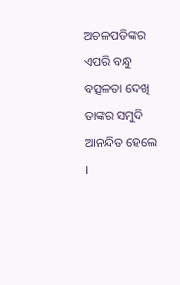ଅଚଳପତିଙ୍କର ଏପରି ବନ୍ଧୁ ବତ୍ସଳତା ଦେଖି ତାଙ୍କର ସମୁଦି ଆନନ୍ଦିତ ହେଲେ ।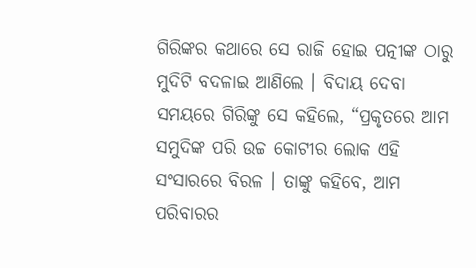ଗିରିଙ୍କର କଥାରେ ସେ ରାଜି ହୋଇ ପତ୍ନୀଙ୍କ ଠାରୁ ମୁଦିଟି ବଦଳାଇ ଆଣିଲେ । ବିଦାୟ ଦେବା ସମୟରେ ଗିରିଙ୍କୁ ସେ କହିଲେ, “ପ୍ରକୃତରେ ଆମ ସମୁଦିଙ୍କ ପରି ଉଚ୍ଚ କୋଟୀର ଲୋକ ଏହି ସଂସାରରେ ବିରଳ । ତାଙ୍କୁ କହିବେ, ଆମ ପରିବାରର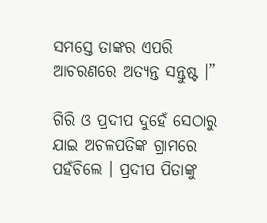ସମସ୍ତେ ତାଙ୍କର ଏପରି ଆଚରଣରେ ଅତ୍ୟନ୍ତ ସନ୍ତୁଷ୍ଟ ।”

ଗିରି ଓ ପ୍ରଦୀପ ଦୁହେଁ ସେଠାରୁ ଯାଇ ଅଚଳପତିଙ୍କ ଗ୍ରାମରେ ପହଁଚିଲେ । ପ୍ରଦୀପ ପିତାଙ୍କୁ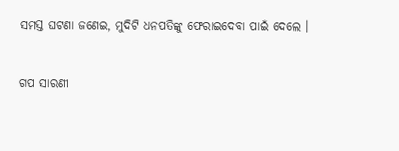ସମସ୍ତ ଘଟଣା ଜଣେଇ, ମୁଦିଟି ଧନପତିଙ୍କୁ ଫେରାଇଦେବା ପାଇଁ ଦେଲେ ।


ଗପ ସାରଣୀ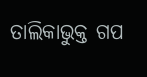ତାଲିକାଭୁକ୍ତ ଗପ